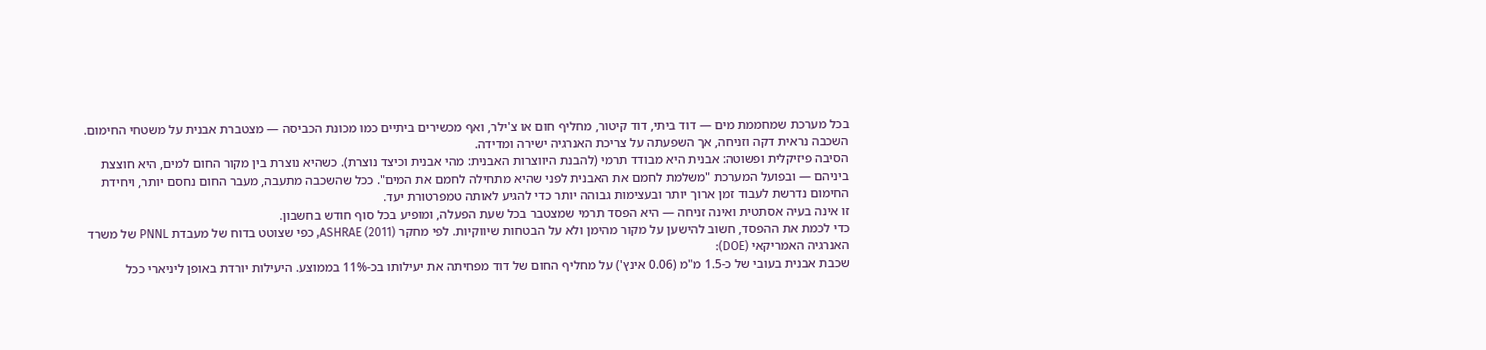בכל מערכת שמחממת מים — דוד ביתי, דוד קיטור, מחליף חום או צ'ילר, ואף מכשירים ביתיים כמו מכונת הכביסה — מצטברת אבנית על משטחי החימום. השכבה נראית דקה וזניחה, אך השפעתה על צריכת האנרגיה ישירה ומדידה.
הסיבה פיזיקלית ופשוטה: אבנית היא מבודד תרמי (להבנת היווצרות האבנית: מהי אבנית וכיצד נוצרת). כשהיא נוצרת בין מקור החום למים, היא חוצצת ביניהם — ובפועל המערכת "משלמת לחמם את האבנית לפני שהיא מתחילה לחמם את המים". ככל שהשכבה מתעבה, מעבר החום נחסם יותר, ויחידת החימום נדרשת לעבוד זמן ארוך יותר ובעצימות גבוהה יותר כדי להגיע לאותה טמפרטורת יעד.
זו אינה בעיה אסתטית ואינה זניחה — היא הפסד תרמי שמצטבר בכל שעת הפעלה, ומופיע בכל סוף חודש בחשבון.
כדי לכמת את ההפסד, חשוב להישען על מקור מהימן ולא על הבטחות שיווקיות. לפי מחקר ASHRAE (2011), כפי שצוטט בדוח של מעבדת PNNL של משרד האנרגיה האמריקאי (DOE):
שכבת אבנית בעובי של כ-1.5 מ"מ (0.06 אינץ') על מחליף החום של דוד מפחיתה את יעילותו בכ-11% בממוצע. היעילות יורדת באופן ליניארי ככל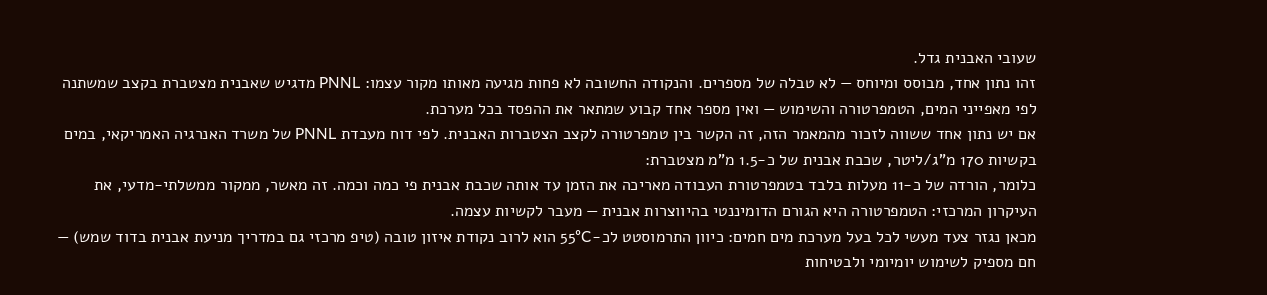שעובי האבנית גדל.
זהו נתון אחד, מבוסס ומיוחס — לא טבלה של מספרים. והנקודה החשובה לא פחות מגיעה מאותו מקור עצמו: PNNL מדגיש שאבנית מצטברת בקצב שמשתנה לפי מאפייני המים, הטמפרטורה והשימוש — ואין מספר אחד קבוע שמתאר את ההפסד בכל מערכת.
אם יש נתון אחד ששווה לזכור מהמאמר הזה, זה הקשר בין טמפרטורה לקצב הצטברות האבנית. לפי דוח מעבדת PNNL של משרד האנרגיה האמריקאי, במים בקשיות 170 מ"ג/ליטר, שכבת אבנית של כ-1.5 מ"מ מצטברת:
כלומר, הורדה של כ-11 מעלות בלבד בטמפרטורת העבודה מאריכה את הזמן עד אותה שכבת אבנית פי כמה וכמה. זה מאשר, ממקור ממשלתי-מדעי, את העיקרון המרכזי: הטמפרטורה היא הגורם הדומיננטי בהיווצרות אבנית — מעבר לקשיות עצמה.
מכאן נגזר צעד מעשי לכל בעל מערכת מים חמים: כיוון התרמוסטט לכ-55°C הוא לרוב נקודת איזון טובה (טיפ מרכזי גם במדריך מניעת אבנית בדוד שמש) — חם מספיק לשימוש יומיומי ולבטיחות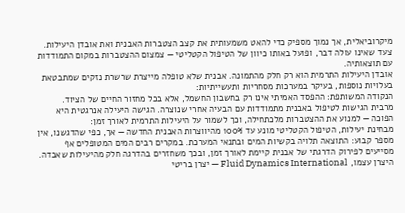מיקרוביאלית, אך נמוך מספיק כדי להאט משמעותית את קצב הצטברות האבנית ואת אובדן היעילות. צעד שאינו עולה דבר, ופועל באותו כיוון של הטיפול הקטליטי — צמצום ההצטברות במקום התמודדות עם תוצאותיה.
אובדן היעילות התרמית הוא רק חלק מהתמונה. אבנית שלא טופלה מייצרת שרשרת נזקים שמתבטאת בעלויות נוספות, בעיקר במערכות מסחריות ותעשייתיות:
הנקודה המשותפת: ההפסד האמיתי אינו רק בחשבון החשמל, אלא בכל מחזור החיים של הציוד.
מרבית הגישות לטיפול באבנית מתמודדות עם הבעיה אחרי שנוצרה. הגישה היעילה אנרגטית היא הפוכה — למנוע את ההצטברות מלכתחילה, וכך לשמור על היעילות התרמית לאורך זמן:
מבחינת יעילות, הטיפול הקטליטי מונע עד 100% מהיווצרות האבנית החדשה — אך, כפי שהדגשנו, אין מספר קבוע: התוצאה תלויה בקשיות המים ובתנאי המערכת. במקרים רבים המים המטופלים אף מסייעים לפירוק הדרגתי של אבנית קיימת לאורך זמן, ובכך משחזרים בהדרגה חלק מהיעילות שאבדה.
היצרן עצמו, Fluid Dynamics International — יצרן בריטי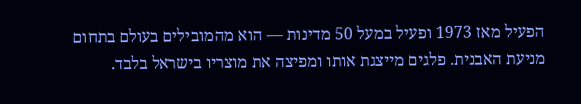הפעיל מאז 1973 ופעיל במעל 50 מדינות — הוא מהמובילים בעולם בתחום מניעת האבנית. פלגים מייצגת אותו ומפיצה את מוצריו בישראל בלבד.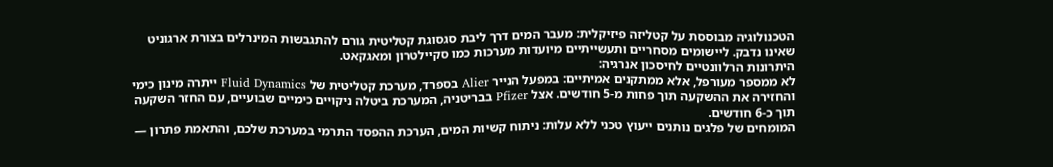הטכנולוגיה מבוססת על קטליזה פיזיקלית: מעבר המים דרך ליבת סגסוגת קטליטית גורם להתגבשות המינרלים בצורת ארגוניט שאינו נדבק. ליישומים מסחריים ותעשייתיים מיועדות מערכות כמו סקיילטרון ומאגקאט.
היתרונות הרלוונטיים לחיסכון אנרגיה:
לא ממספר מעורפל, אלא ממתקנים אמיתיים: במפעל הנייר Alier בספרד, מערכת קטליטית של Fluid Dynamics ייתרה מינון כימי והחזירה את ההשקעה תוך פחות מ-5 חודשים. אצל Pfizer בבריטניה, המערכת ביטלה ניקויים כימיים שבועיים, עם החזר השקעה תוך כ-6 חודשים.
המומחים של פלגים נותנים ייעוץ טכני ללא עלות: ניתוח קשיות המים, הערכת ההפסד התרמי במערכת שלכם, והתאמת פתרון —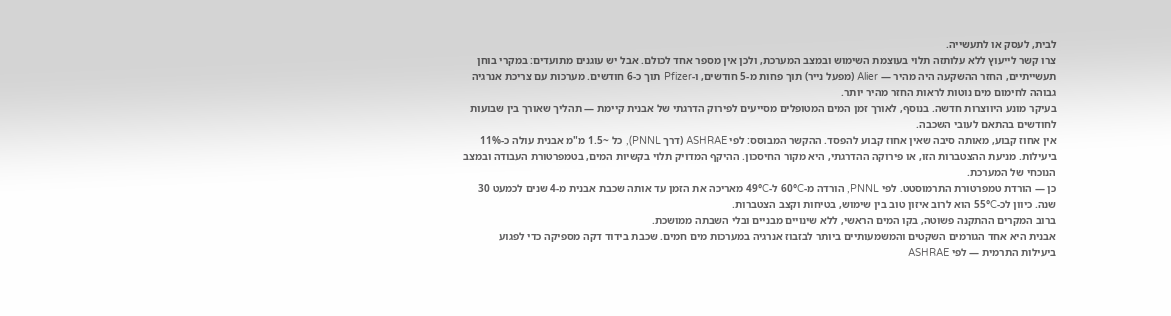לבית, לעסק או לתעשייה.
צרו קשר לייעוץ ללא עלותזה תלוי בעוצמת השימוש ובמצב המערכת, ולכן אין מספר אחד לכולם. אבל יש עוגנים מתועדים: במקרי בוחן תעשייתיים, החזר ההשקעה היה מהיר — Alier (מפעל נייר) תוך פחות מ-5 חודשים, ו-Pfizer תוך כ-6 חודשים. מערכות עם צריכת אנרגיה גבוהה לחימום מים נוטות לראות החזר מהיר יותר.
בעיקר מונע היווצרות חדשה. בנוסף, לאורך זמן המים המטופלים מסייעים לפירוק הדרגתי של אבנית קיימת — תהליך שאורך בין שבועות לחודשים בהתאם לעובי השכבה.
אין אחוז קבוע, מאותה סיבה שאין אחוז קבוע להפסד. ההקשר המבוסס: לפי ASHRAE (דרך PNNL), כל ~1.5 מ"מ אבנית עולה כ-11% ביעילות. מניעת ההצטברות הזו, או פירוקה ההדרגתי, היא מקור החיסכון. ההיקף המדויק תלוי בקשיות המים, בטמפרטורת העבודה ובמצב הנוכחי של המערכת.
כן — הורדת טמפרטורת התרמוסטט. לפי PNNL, הורדה מ-60°C ל-49°C מאריכה את הזמן עד אותה שכבת אבנית מ-4 שנים לכמעט 30 שנה. כיוון לכ-55°C הוא לרוב איזון טוב בין שימוש, בטיחות וקצב הצטברות.
ברוב המקרים ההתקנה פשוטה, בקו המים הראשי, ללא שינויים מבניים ובלי השבתה ממושכת.
אבנית היא אחד הגורמים השקטים והמשמעותיים ביותר לבזבוז אנרגיה במערכות מים חמים. שכבת בידוד דקה מספיקה כדי לפגוע ביעילות התרמית — לפי ASHRAE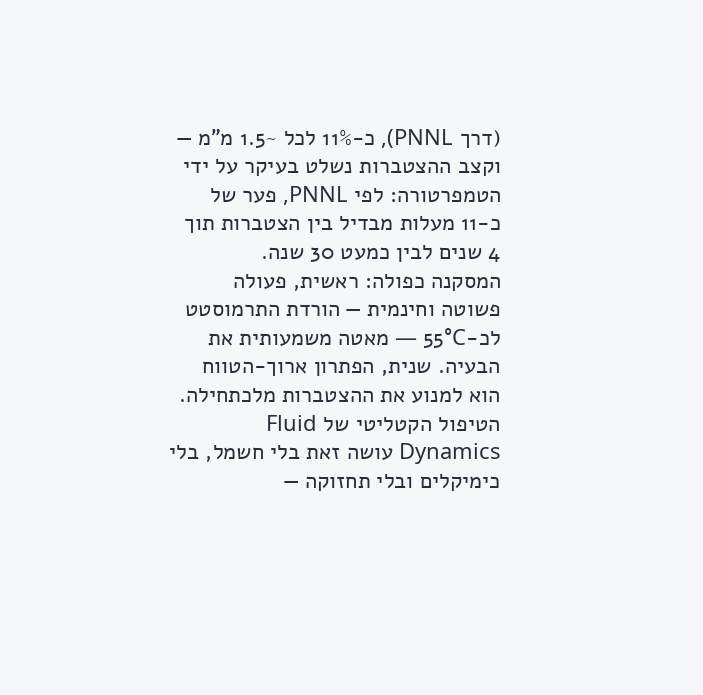(דרך PNNL), כ-11% לכל ~1.5 מ"מ — וקצב ההצטברות נשלט בעיקר על ידי הטמפרטורה: לפי PNNL, פער של כ-11 מעלות מבדיל בין הצטברות תוך 4 שנים לבין כמעט 30 שנה.
המסקנה כפולה: ראשית, פעולה פשוטה וחינמית — הורדת התרמוסטט לכ-55°C — מאטה משמעותית את הבעיה. שנית, הפתרון ארוך-הטווח הוא למנוע את ההצטברות מלכתחילה. הטיפול הקטליטי של Fluid Dynamics עושה זאת בלי חשמל, בלי כימיקלים ובלי תחזוקה —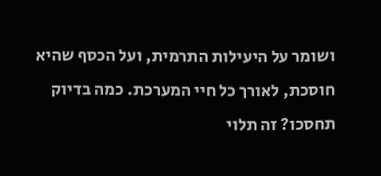ושומר על היעילות התרמית, ועל הכסף שהיא חוסכת, לאורך כל חיי המערכת. כמה בדיוק תחסכו? זה תלוי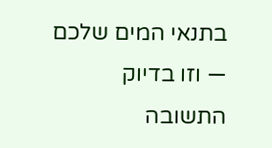בתנאי המים שלכם — וזו בדיוק התשובה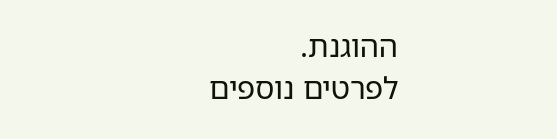ההוגנת.
לפרטים נוספים